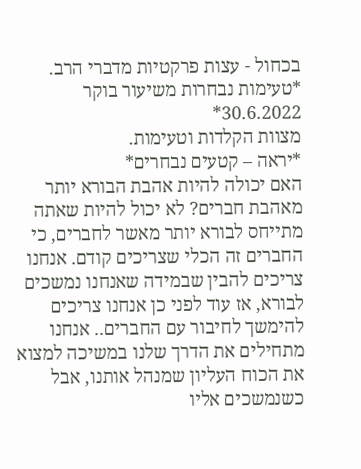בכחול - עצות פרקטיות מדברי הרב.
*טעימות נבחרות משיעור בוקר 30.6.2022*
מצוות הקלדות וטעימות.
*יראה – קטעים נבחרים*
האם יכולה להיות אהבת הבורא יותר מאהבת חברים? לא יכול להיות שאתה מתייחס לבורא יותר מאשר לחברים, כי החברים זה הכלי שצריכים קודם. אנחנו צריכים להבין שבמידה שאנחנו נמשכים לבורא, אז עוד לפני כן אנחנו צריכים להימשך לחיבור עם החברים.. אנחנו מתחילים את הדרך שלנו במשיכה למצוא את הכוח העליון שמנהל אותנו, אבל כשנמשכים אליו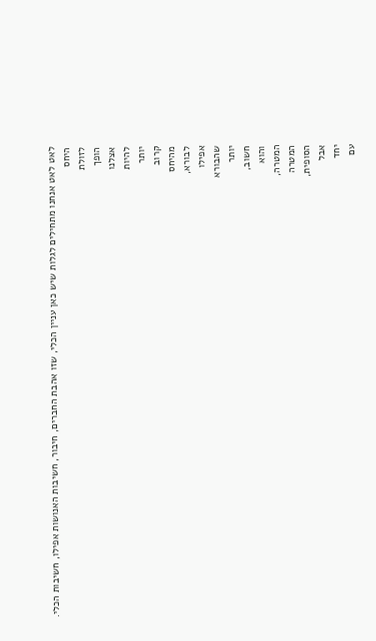לאט לאט אנחנו מתחילים לגלות שיש כאן עניין הכלי, שזו אהבת החברים, חיבור, חשיבות האנושות אפילו, חשיבות הכלי.
היחס
לזולת
הופך
אצלנו
להיות
יותר
קרוב
מהיחס
לבורא,
אפילו
שהבורא
יותר
חשוב,
והוא
המטרה,
המטרה
הסופית,
אבל
יחד
עם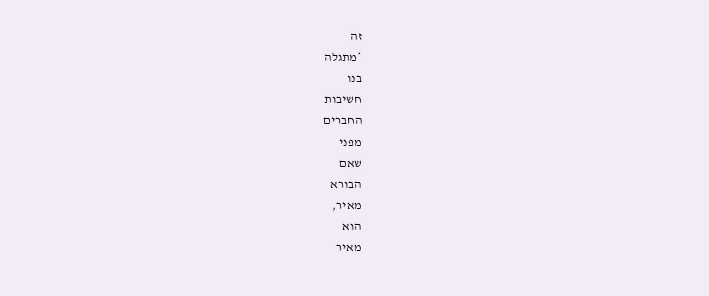זה
*מתגלה
בנו
חשיבות
החברים
מפני
שאם
הבורא
מאיר,
הוא
מאיר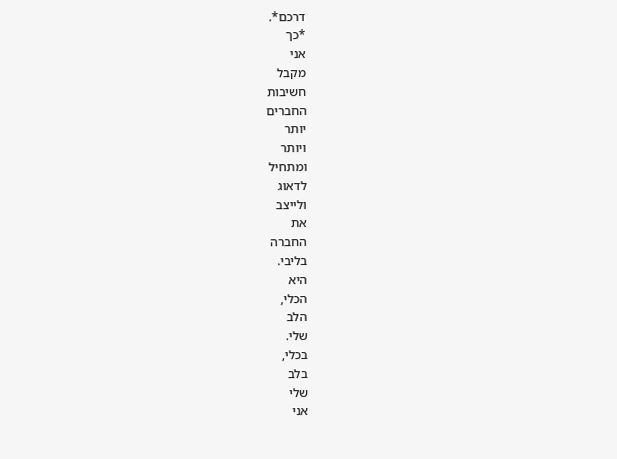דרכם*.
*כך
אני
מקבל
חשיבות
החברים
יותר
ויותר
ומתחיל
לדאוג
ולייצב
את
החברה
בליבי.
היא
הכלי,
הלב
שלי.
בכלי,
בלב
שלי
אני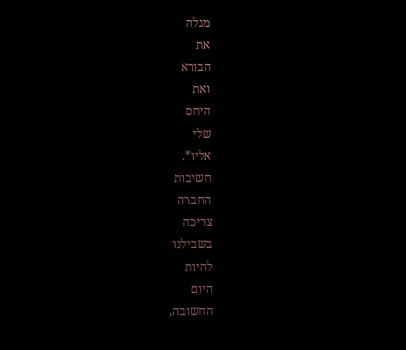מגלה
את
הבורא
ואת
היחס
שלי
אליו*.
חשיבות
החברה
צריכה
בשבילנו
להיות
היום
החשובה,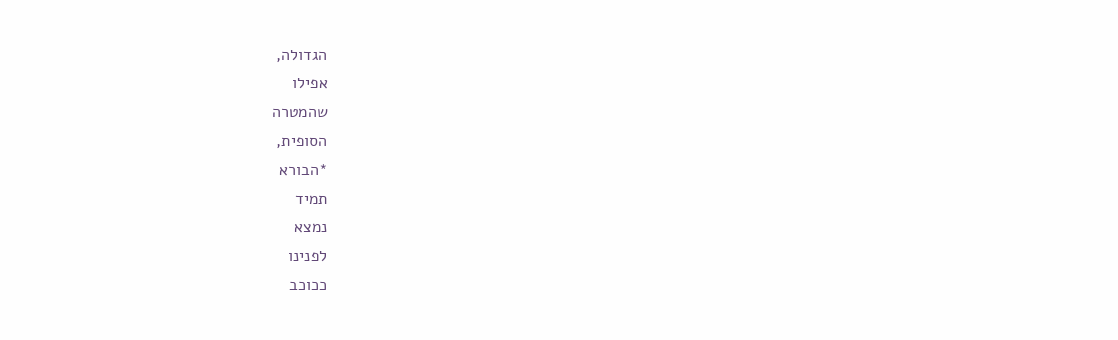הגדולה,
אפילו
שהמטרה
הסופית,
*הבורא
תמיד
נמצא
לפנינו
ככוכב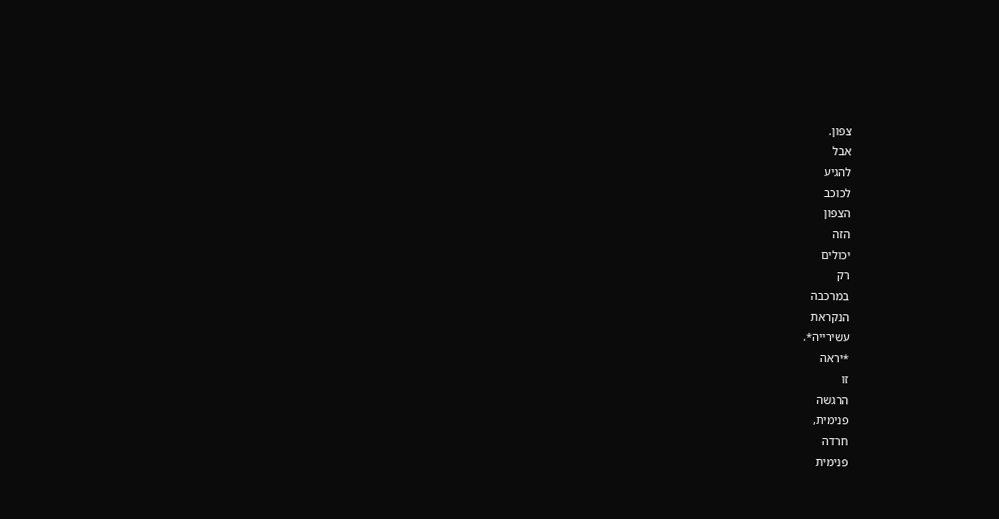צפון.
אבל
להגיע
לכוכב
הצפון
הזה
יכולים
רק
במרכבה
הנקראת
עשירייה*.
*יראה
זו
הרגשה
פנימית,
חרדה
פנימית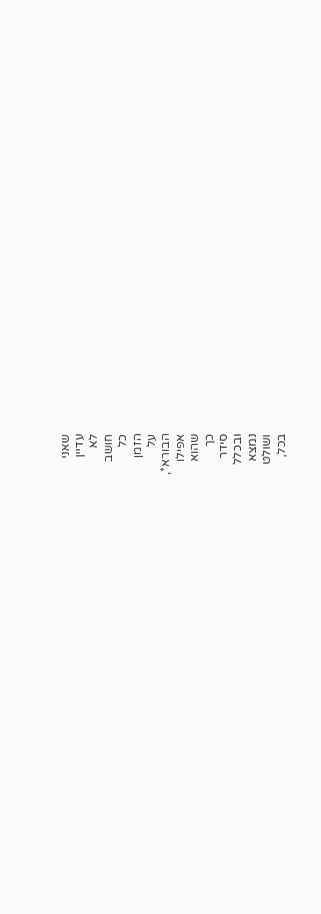שאני
עדיין
לא
חושב
כל
הזמן
על
הבורא*,
אפילו
שהוא
כך
סידר
ובכלל
נמצא
ושולט
בכל,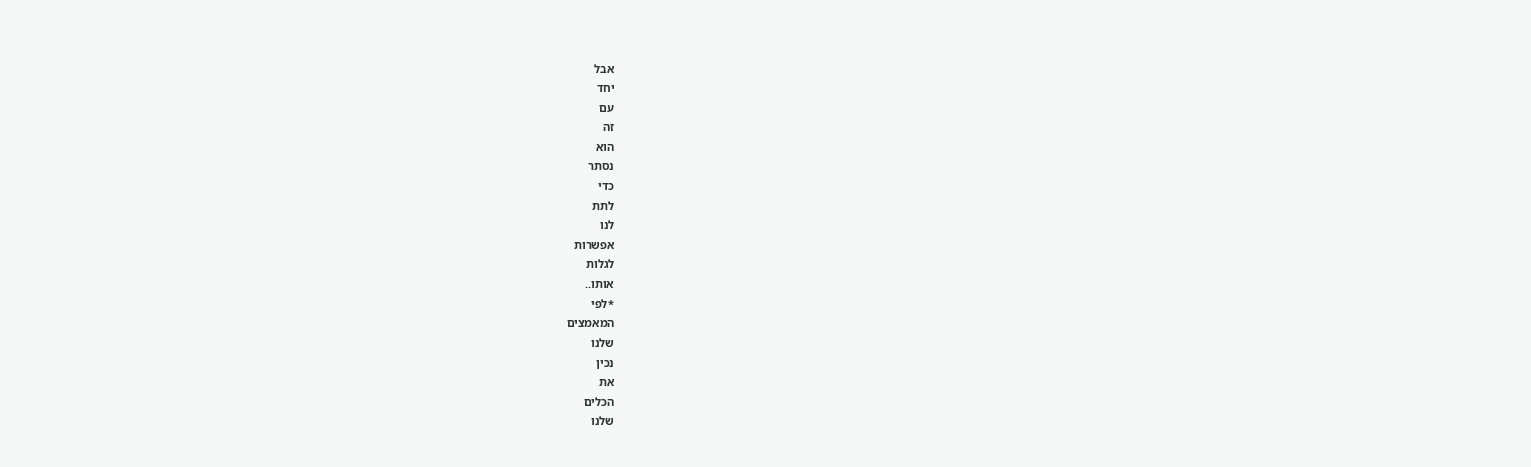אבל
יחד
עם
זה
הוא
נסתר
כדי
לתת
לנו
אפשרות
לגלות
אותו..
*לפי
המאמצים
שלנו
נכין
את
הכלים
שלנו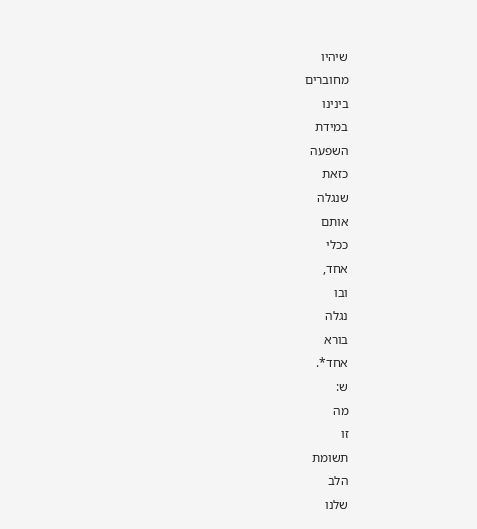שיהיו
מחוברים
בינינו
במידת
השפעה
כזאת
שנגלה
אותם
ככלי
אחד,
ובו
נגלה
בורא
אחד*.
ש:
מה
זו
תשומת
הלב
שלנו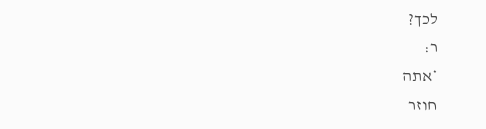לכך?
ר:
*אתה
חוזר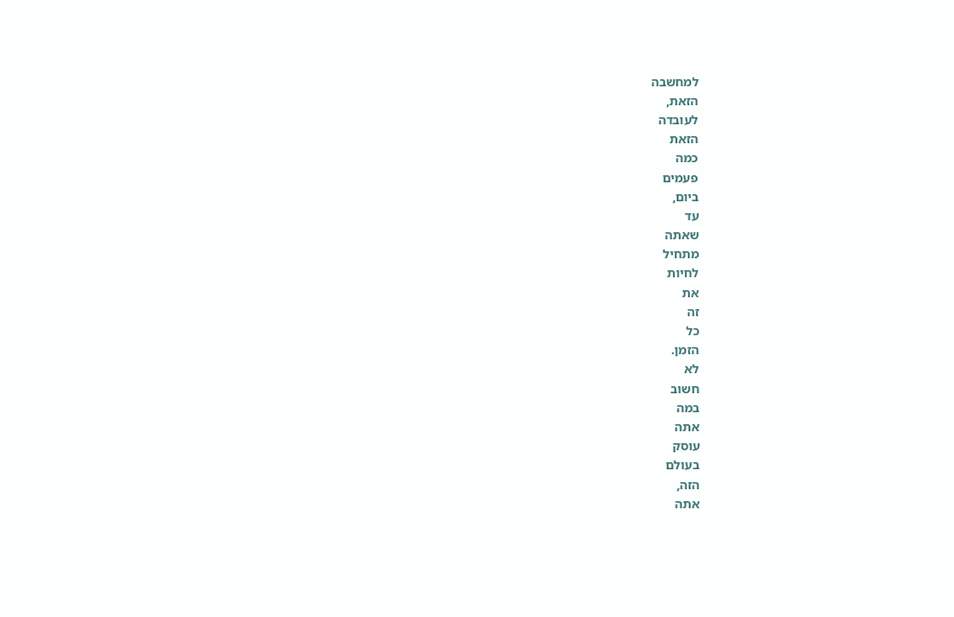למחשבה
הזאת,
לעובדה
הזאת
כמה
פעמים
ביום,
עד
שאתה
מתחיל
לחיות
את
זה
כל
הזמן.
לא
חשוב
במה
אתה
עוסק
בעולם
הזה,
אתה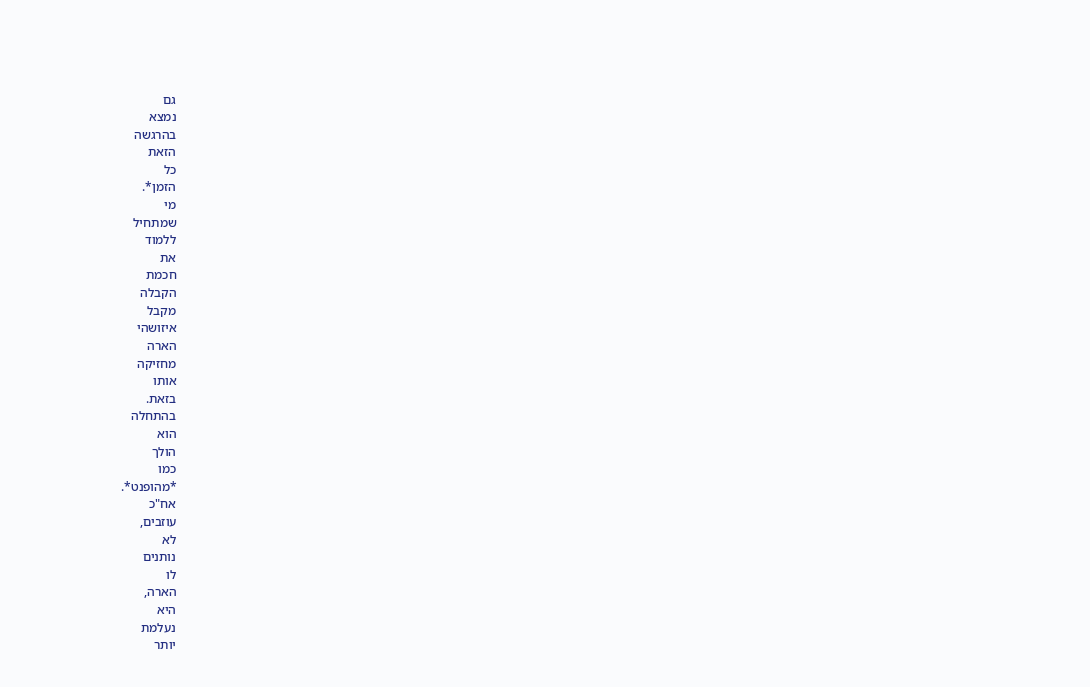גם
נמצא
בהרגשה
הזאת
כל
הזמן*.
מי
שמתחיל
ללמוד
את
חכמת
הקבלה
מקבל
איזושהי
הארה
מחזיקה
אותו
בזאת.
בהתחלה
הוא
הולך
כמו
*מהופנט*.
אח"כ
עוזבים,
לא
נותנים
לו
הארה,
היא
נעלמת
יותר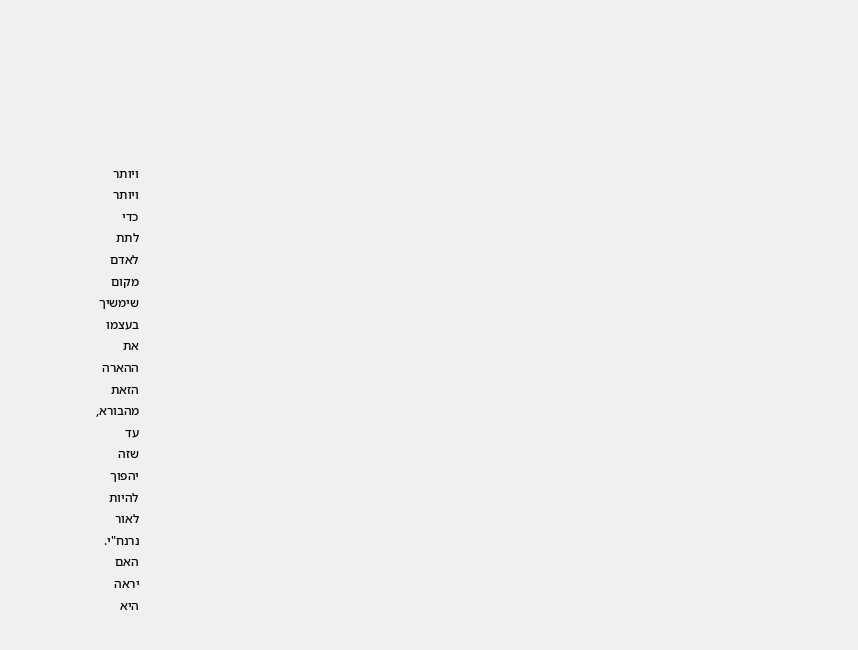ויותר
ויותר
כדי
לתת
לאדם
מקום
שימשיך
בעצמו
את
ההארה
הזאת
מהבורא,
עד
שזה
יהפוך
להיות
לאור
נרנח"י.
האם
יראה
היא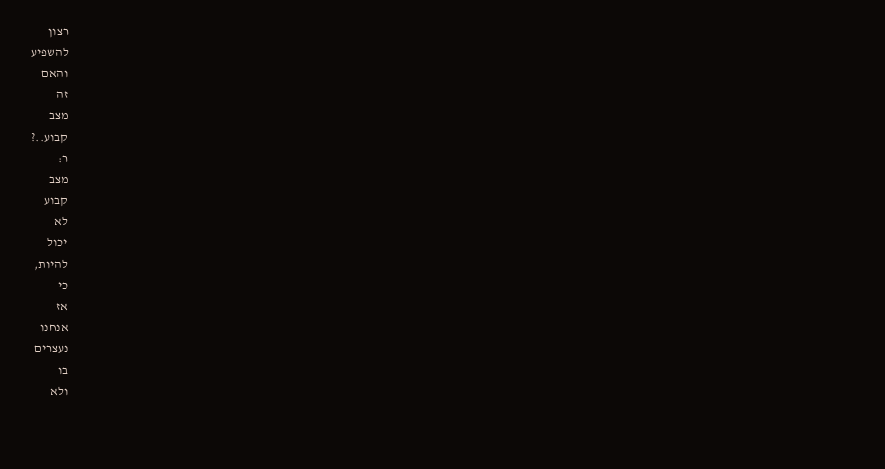רצון
להשפיע
והאם
זה
מצב
קבוע..?
ר:
מצב
קבוע
לא
יכול
להיות,
כי
אז
אנחנו
נעצרים
בו
ולא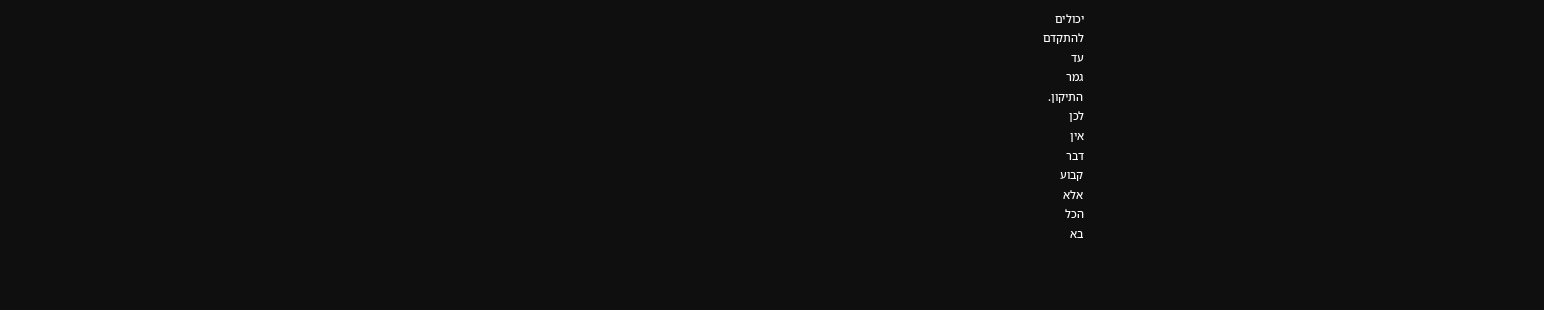יכולים
להתקדם
עד
גמר
התיקון.
לכן
אין
דבר
קבוע
אלא
הכל
בא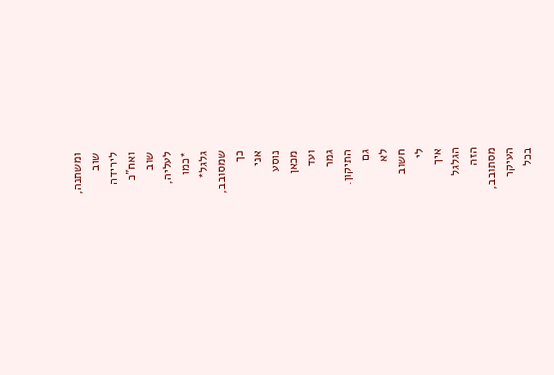ומשתנה,
שוב
לירידה
ואח"כ
שוב
לעליה,
*כמו
גלגל*
שמסובב,
כך
אני
נוסע
מכאן
ועד
גמר
התיקון.
גם
לא
חשוב
לי
איך
הגלגל
הזה
מסתובב,
העיקר
בכל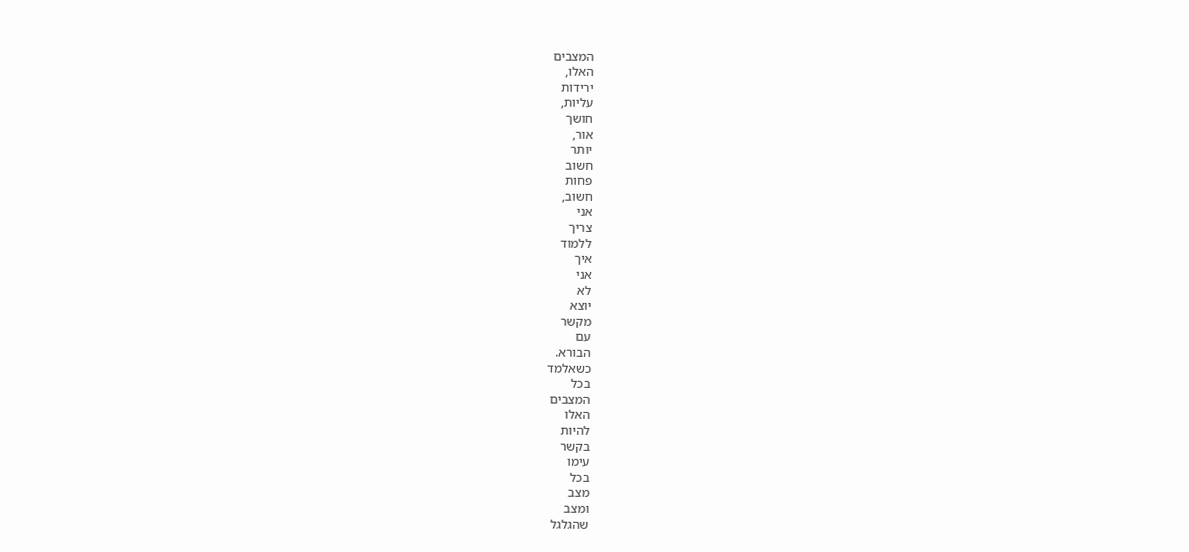המצבים
האלו,
ירידות
עליות,
חושך
אור,
יותר
חשוב
פחות
חשוב,
אני
צריך
ללמוד
איך
אני
לא
יוצא
מקשר
עם
הבורא.
כשאלמד
בכל
המצבים
האלו
להיות
בקשר
עימו
בכל
מצב
ומצב
שהגלגל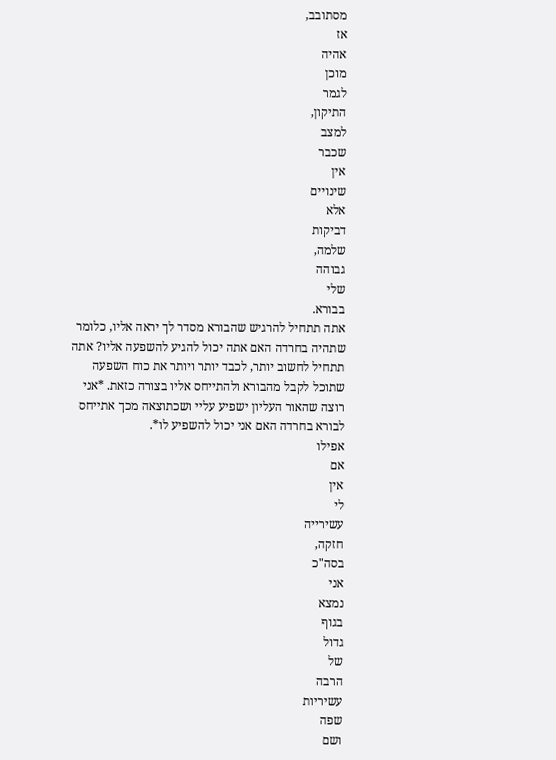מסתובב,
אז
אהיה
מוכן
לגמר
התיקון,
למצב
שכבר
אין
שינויים
אלא
דביקות
שלמה,
גבוהה
שלי
בבורא.
אתה תתחיל להרגיש שהבורא מסדר לך יראה אליו, כלומר שתהיה בחרדה האם אתה יכול להגיע להשפעה אליו? אתה תתחיל לחשוב יותר, לכבד יותר ויותר את כוח השפעה שתוכל לקבל מהבורא ולהתייחס אליו בצורה כזאת. *אני רוצה שהאור העליון ישפיע עליי ושכתוצאה מכך אתייחס לבורא בחרדה האם אני יכול להשפיע לו*.
אפילו
אם
אין
לי
עשירייה
חזקה,
בסה"כ
אני
נמצא
בגוף
גדול
של
הרבה
עשיריות
שפה
ושם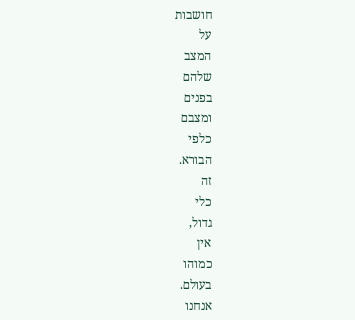חושבות
על
המצב
שלהם
בפנים
ומצבם
כלפי
הבורא.
זה
כלי
גדול,
אין
כמוהו
בעולם.
אנחנו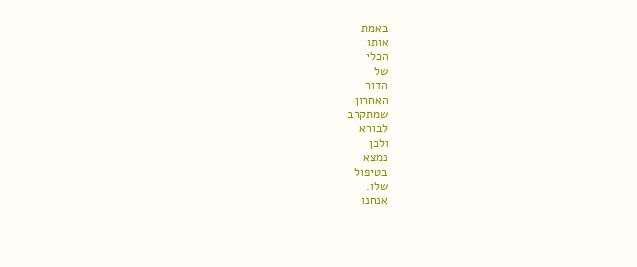באמת
אותו
הכלי
של
הדור
האחרון
שמתקרב
לבורא
ולכן
נמצא
בטיפול
שלו.
אנחנו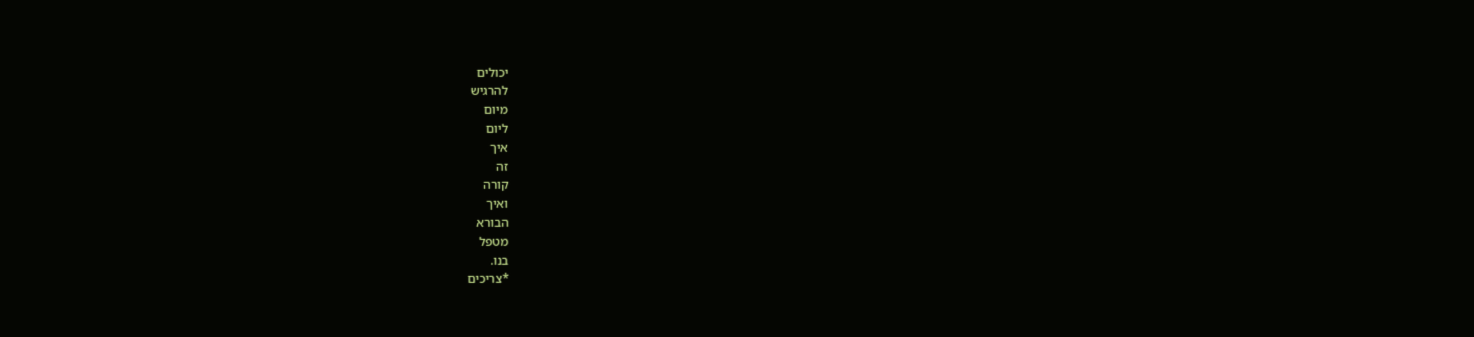יכולים
להרגיש
מיום
ליום
איך
זה
קורה
ואיך
הבורא
מטפל
בנו.
*צריכים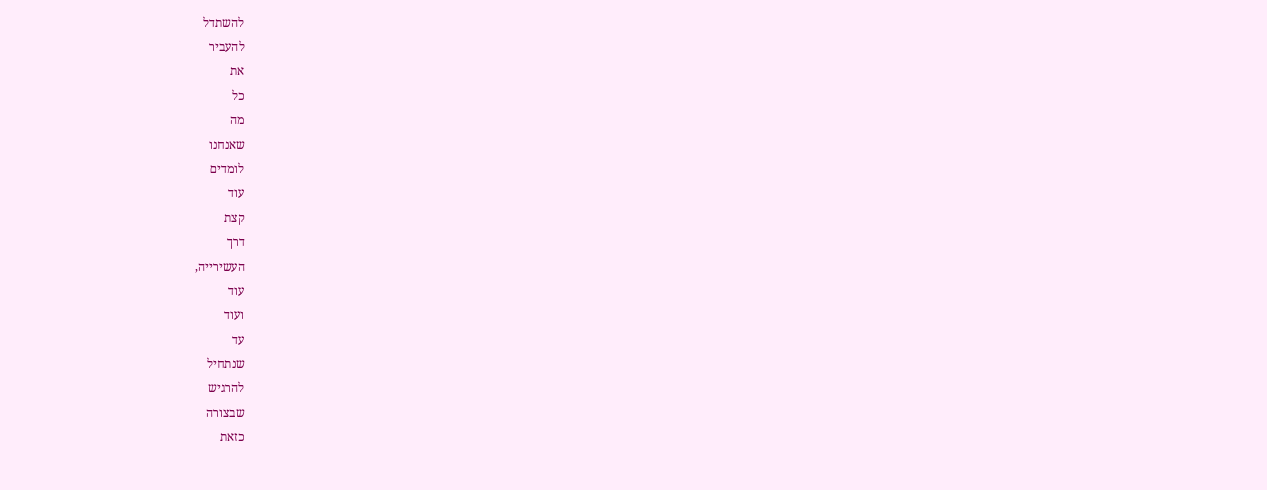להשתדל
להעביר
את
כל
מה
שאנחנו
לומדים
עוד
קצת
דרך
העשירייה,
עוד
ועוד
עד
שנתחיל
להרגיש
שבצורה
כזאת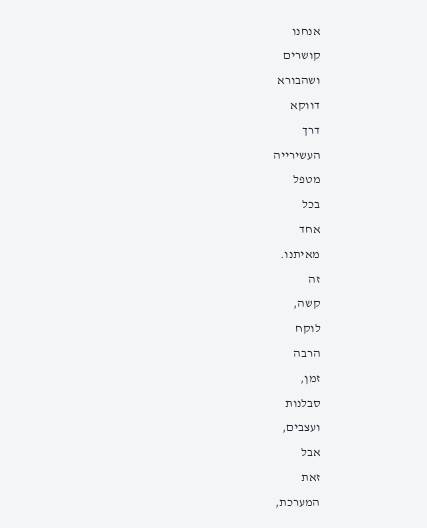אנחנו
קושרים
ושהבורא
דווקא
דרך
העשירייה
מטפל
בכל
אחד
מאיתנו.
זה
קשה,
לוקח
הרבה
זמן,
סבלנות
ועצבים,
אבל
זאת
המערכת,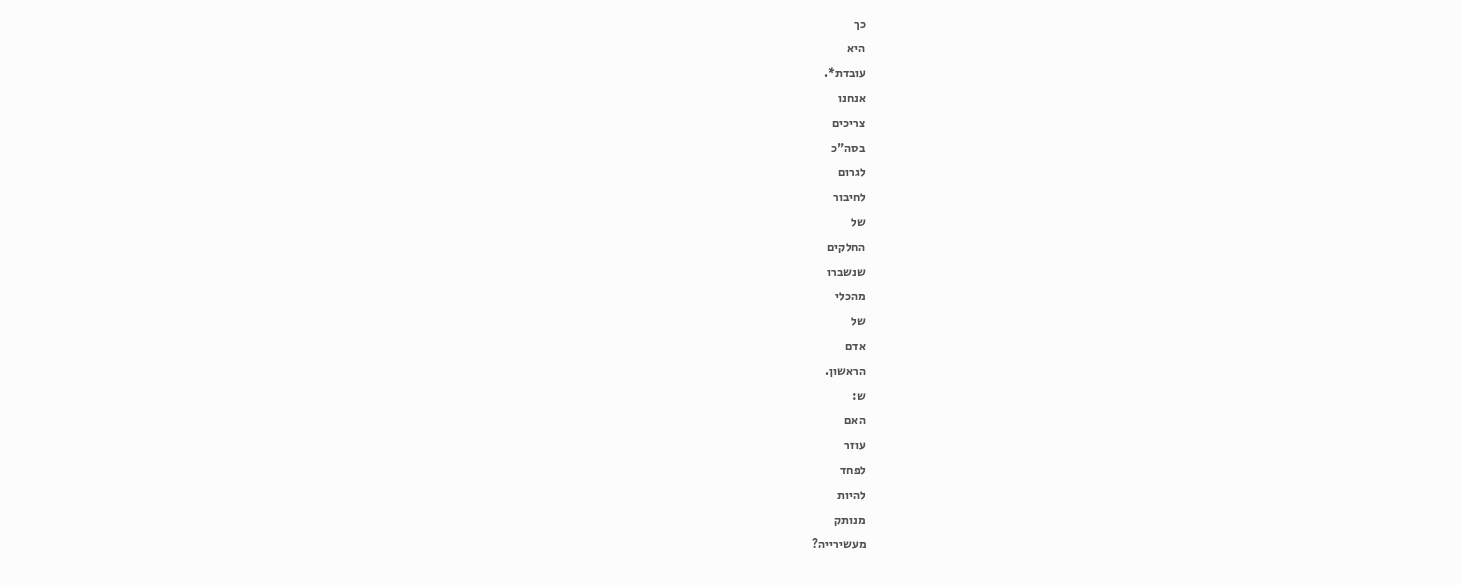כך
היא
עובדת*.
אנחנו
צריכים
בסה"כ
לגרום
לחיבור
של
החלקים
שנשברו
מהכלי
של
אדם
הראשון.
ש:
האם
עוזר
לפחד
להיות
מנותק
מעשירייה?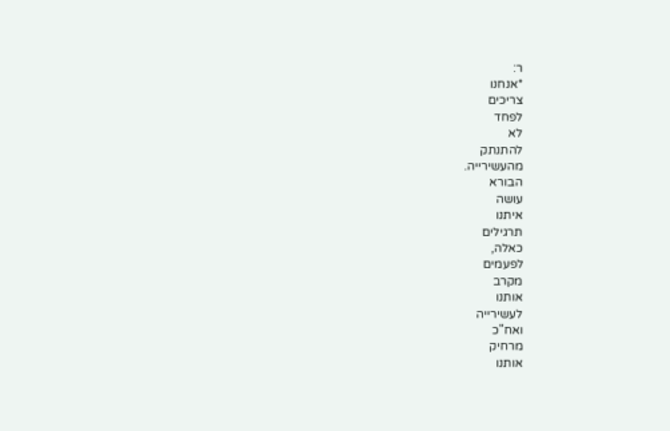ר:
*אנחנו
צריכים
לפחד
לא
להתנתק
מהעשירייה.
הבורא
עושה
איתנו
תרגילים
כאלה,
לפעמים
מקרב
אותנו
לעשירייה
ואח"כ
מרחיק
אותנו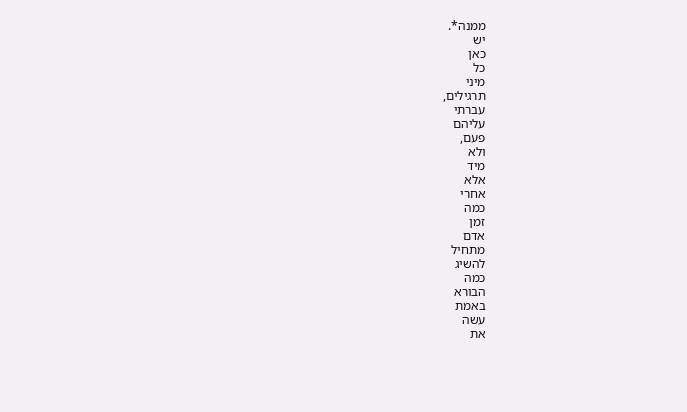ממנה*.
יש
כאן
כל
מיני
תרגילים,
עברתי
עליהם
פעם,
ולא
מיד
אלא
אחרי
כמה
זמן
אדם
מתחיל
להשיג
כמה
הבורא
באמת
עשה
את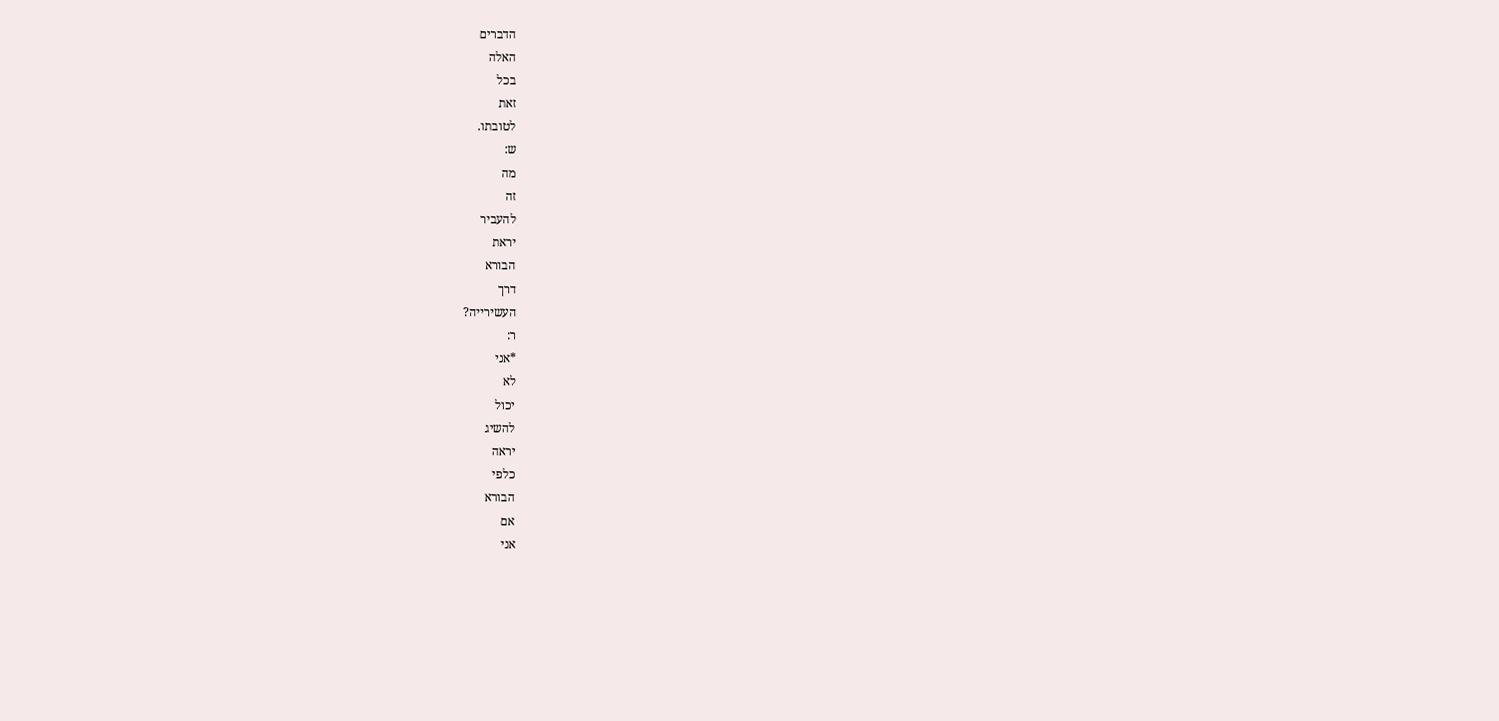הדברים
האלה
בכל
זאת
לטובתו.
ש:
מה
זה
להעביר
יראת
הבורא
דרך
העשירייה?
ר:
*אני
לא
יכול
להשיג
יראה
כלפי
הבורא
אם
אני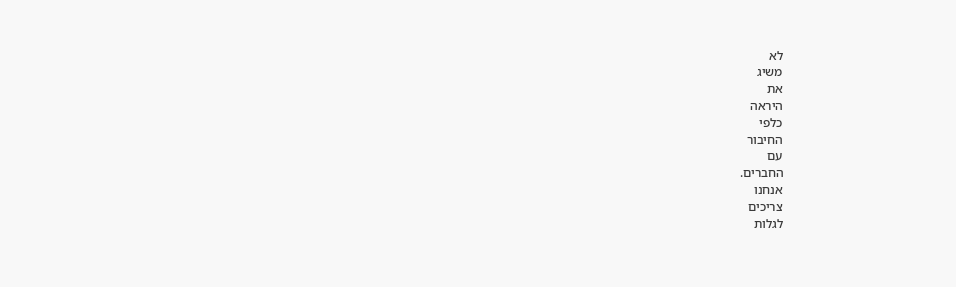לא
משיג
את
היראה
כלפי
החיבור
עם
החברים.
אנחנו
צריכים
לגלות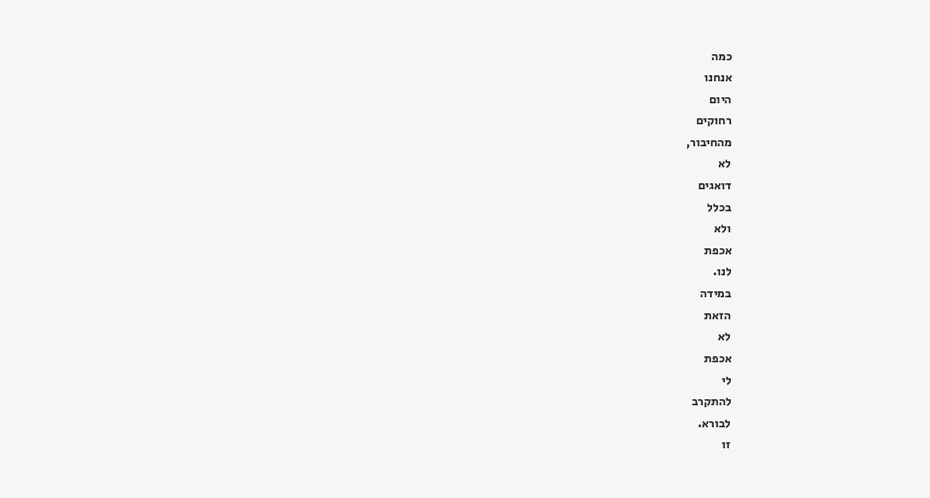כמה
אנחנו
היום
רחוקים
מהחיבור,
לא
דואגים
בכלל
ולא
אכפת
לנו.
במידה
הזאת
לא
אכפת
לי
להתקרב
לבורא.
זו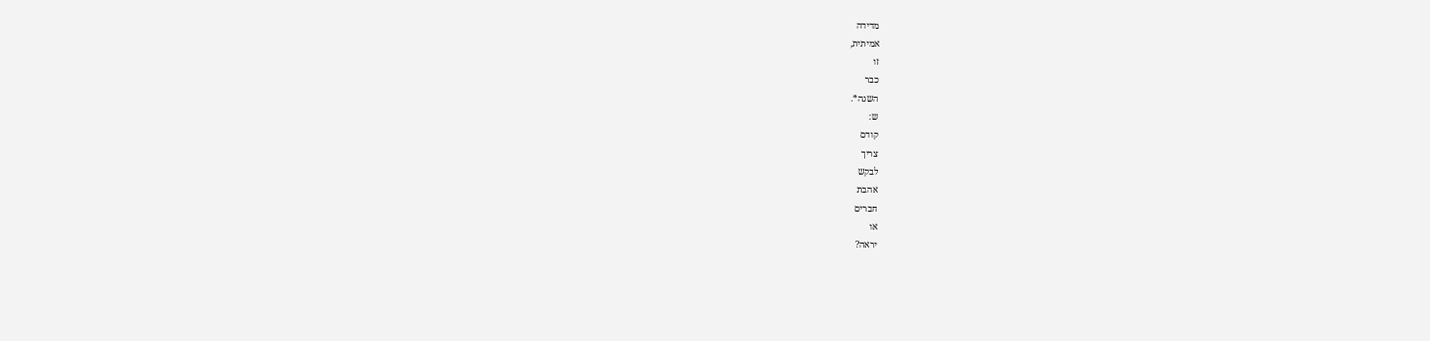מדידה
אמיתית,
זו
כבר
השגה*.
ש:
קודם
צריך
לבקש
אהבת
חברים
או
יראה?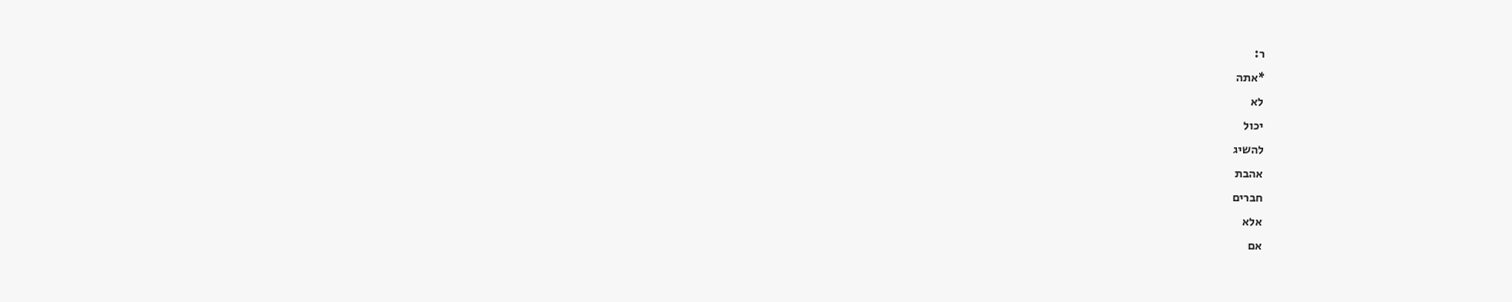ר:
*אתה
לא
יכול
להשיג
אהבת
חברים
אלא
אם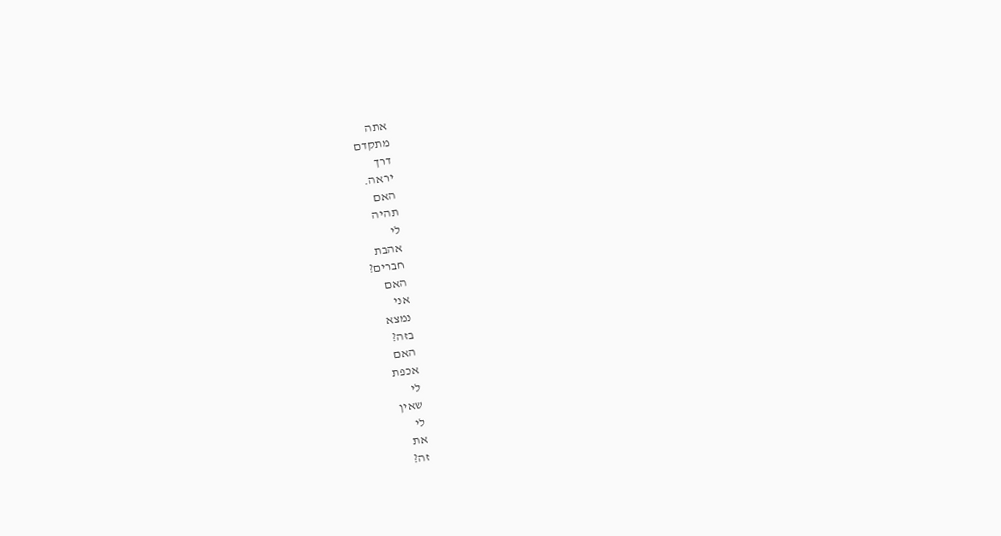אתה
מתקדם
דרך
יראה.
האם
תהיה
לי
אהבת
חברים?
האם
אני
נמצא
בזה?
האם
אכפת
לי
שאין
לי
את
זה?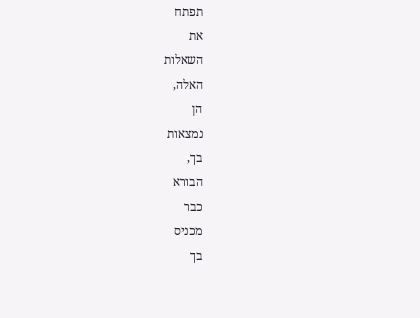תפתח
את
השאלות
האלה,
הן
נמצאות
בך,
הבורא
כבר
מכניס
בך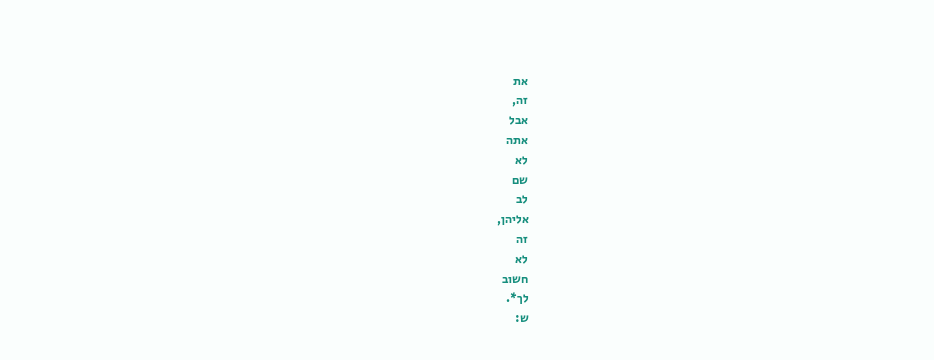את
זה,
אבל
אתה
לא
שם
לב
אליהן,
זה
לא
חשוב
לך*.
ש: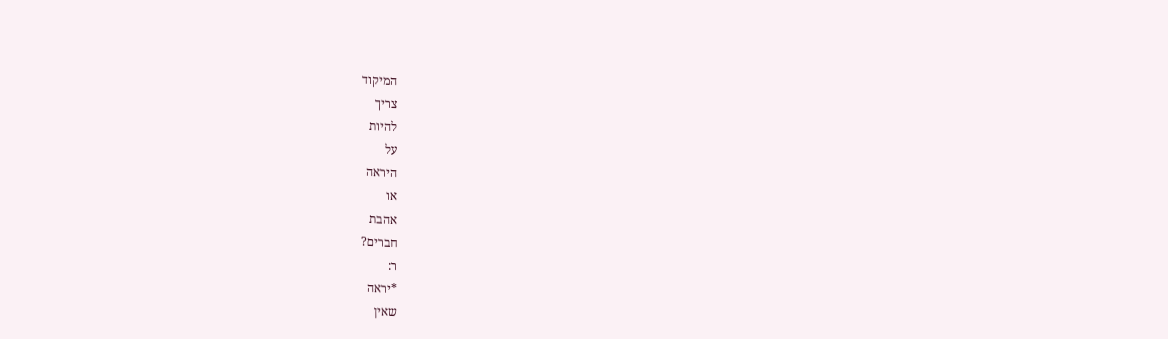המיקוד
צריך
להיות
על
היראה
או
אהבת
חברים?
ר:
*יראה
שאין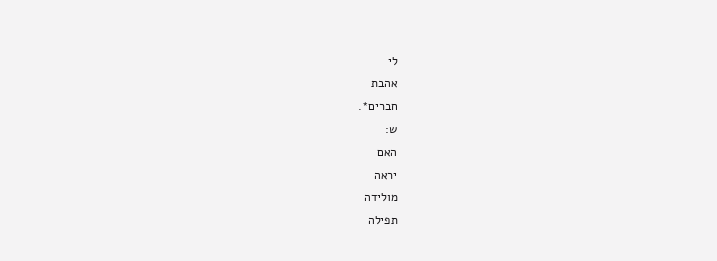לי
אהבת
חברים*.
ש:
האם
יראה
מולידה
תפילה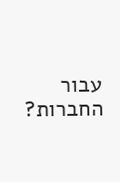עבור
החברות?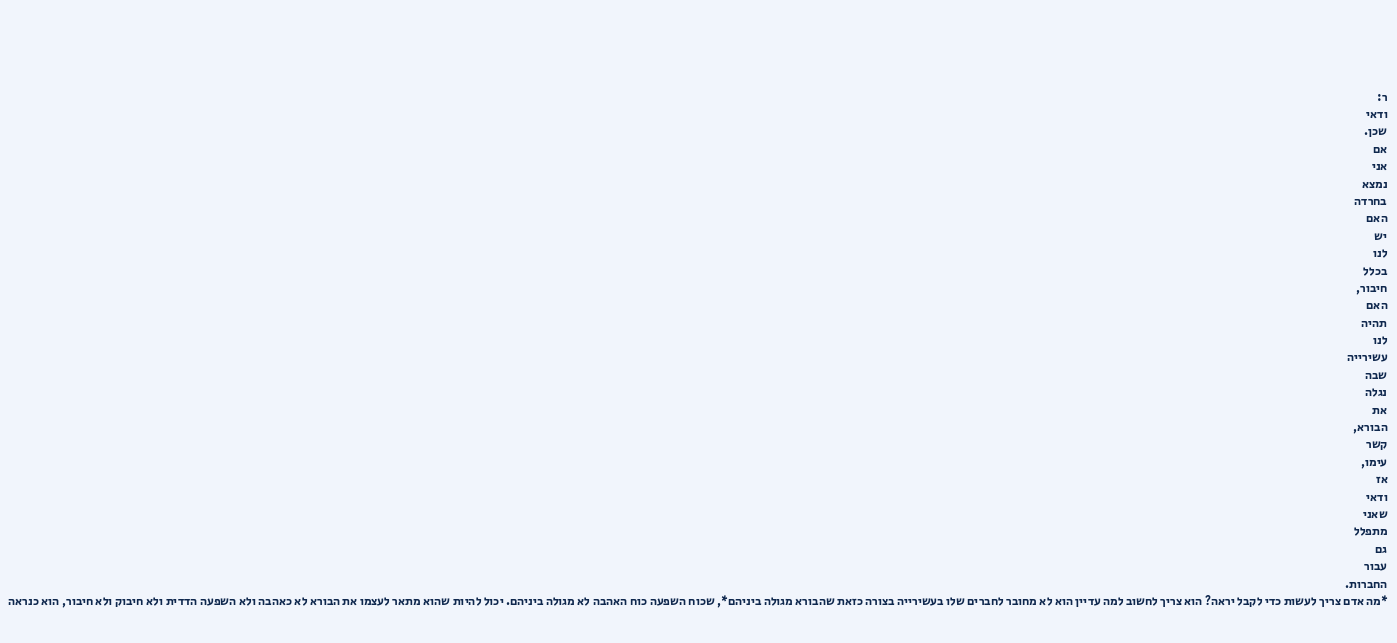ר:
ודאי
שכן.
אם
אני
נמצא
בחרדה
האם
יש
לנו
בכלל
חיבור,
האם
תהיה
לנו
עשירייה
שבה
נגלה
את
הבורא,
קשר
עימו,
אז
ודאי
שאני
מתפלל
גם
עבור
החברות.
*מה אדם צריך לעשות כדי לקבל יראה? הוא צריך לחשוב למה עדיין הוא לא מחובר לחברים שלו בעשירייה בצורה כזאת שהבורא מגולה ביניהם*, שכוח השפעה כוח האהבה לא מגולה ביניהם. יכול להיות שהוא מתאר לעצמו את הבורא לא כאהבה ולא השפעה הדדית ולא חיבוק ולא חיבור, הוא כנראה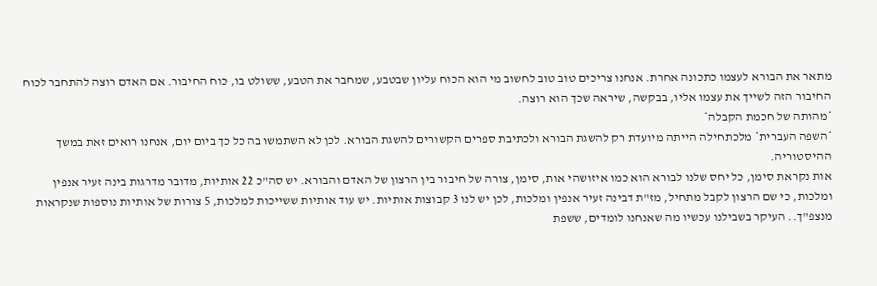מתאר את הבורא לעצמו כתכונה אחרת. אנחנו צריכים טוב טוב לחשוב מי הוא הכוח עליון שבטבע, שמחבר את הטבע, ששולט בו, כוח החיבור. אם האדם רוצה להתחבר לכוח החיבור הזה לשייך את עצמו אליו, בבקשה, שיראה שכך הוא רוצה.
*מהותה של חכמת הקבלה*
*השפה העברית* מלכתחילה הייתה מיועדת רק להשגת הבורא ולכתיבת ספרים הקשורים להשגת הבורא. לכן לא השתמשו בה כל כך ביום יום, אנחנו רואים זאת במשך ההיסטוריה.
אות נקראת סימן, כל יחס שלנו לבורא הוא כמו איזושהי אות, סימן, צורה של חיבור בין הרצון של האדם והבורא. יש סה"כ 22 אותיות, מדובר מדרגות בינה זעיר אנפין ומלכות, כי שם הרצון לקבל מתחיל, מז"ת דבינה זעיר אנפין ומלכות, לכן יש לנו 3 קבוצות אותיות. יש עוד אותיות ששייכות למלכות, 5 צורות של אותיות נוספות שנקראות מנצפ"ך.. העיקר בשבילנו עכשיו מה שאנחנו לומדים, ששפת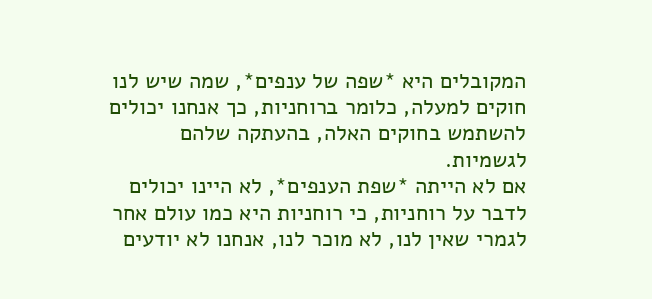המקובלים היא *שפה של ענפים*, שמה שיש לנו חוקים למעלה, כלומר ברוחניות, כך אנחנו יכולים להשתמש בחוקים האלה, בהעתקה שלהם לגשמיות.
אם לא הייתה *שפת הענפים*, לא היינו יכולים לדבר על רוחניות, כי רוחניות היא כמו עולם אחר לגמרי שאין לנו, לא מוכר לנו, אנחנו לא יודעים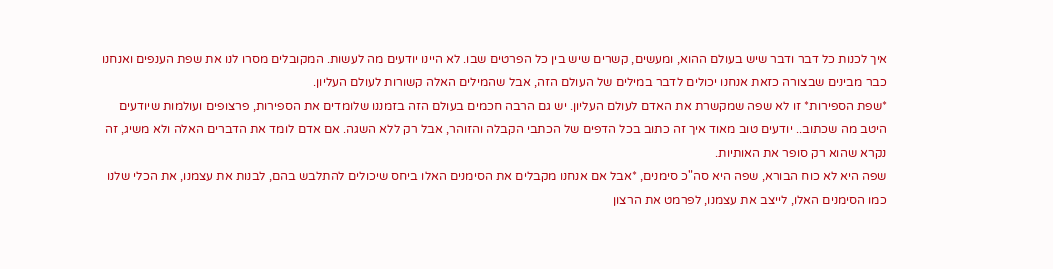איך לכנות כל דבר ודבר שיש בעולם ההוא, ומעשים, קשרים שיש בין כל הפרטים שבו. לא היינו יודעים מה לעשות. המקובלים מסרו לנו את שפת הענפים ואנחנו כבר מבינים שבצורה כזאת אנחנו יכולים לדבר במילים של העולם הזה, אבל שהמילים האלה קשורות לעולם העליון.
*שפת הספירות* זו לא שפה שמקשרת את האדם לעולם העליון. יש גם הרבה חכמים בעולם הזה בזמננו שלומדים את הספירות, פרצופים ועולמות שיודעים היטב מה שכתוב.. יודעים טוב מאוד איך זה כתוב בכל הדפים של הכתבי הקבלה והזוהר, אבל רק ללא השגה. אם אדם לומד את הדברים האלה ולא משיג, זה נקרא שהוא רק סופר את האותיות.
שפה היא לא כוח הבורא, שפה היא סה"כ סימנים, *אבל אם אנחנו מקבלים את הסימנים האלו ביחס שיכולים להתלבש בהם, לבנות את עצמנו, את הכלי שלנו כמו הסימנים האלו, לייצב את עצמנו, לפרמט את הרצון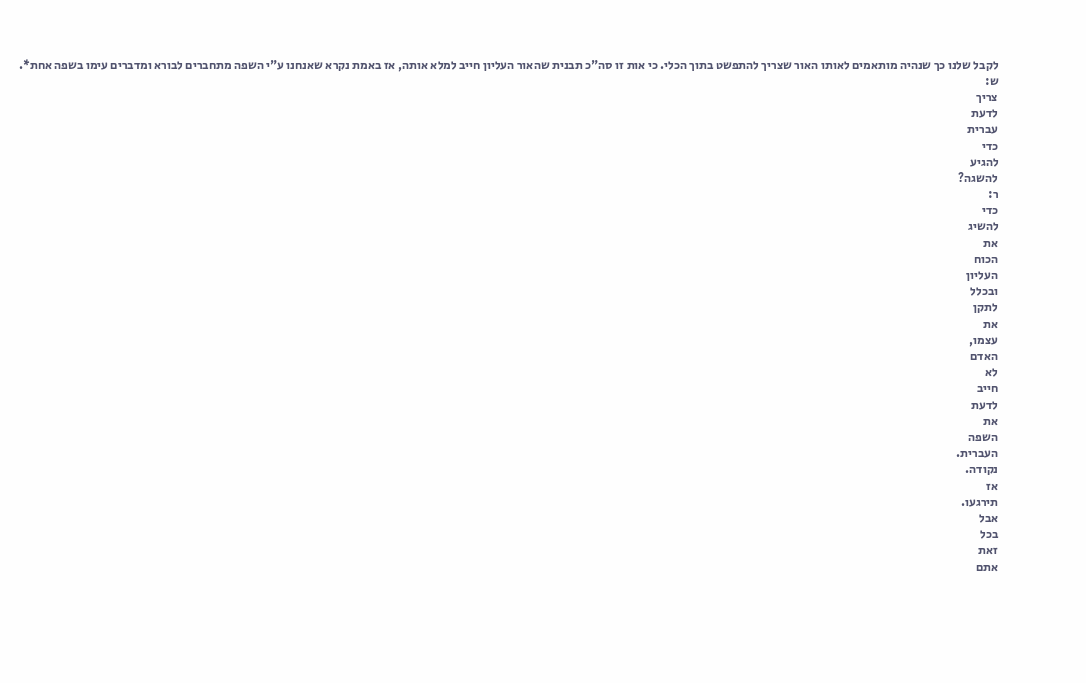לקבל שלנו כך שנהיה מותאמים לאותו האור שצריך להתפשט בתוך הכלי. כי אות זו סה"כ תבנית שהאור העליון חייב למלא אותה, אז באמת נקרא שאנחנו ע"י השפה מתחברים לבורא ומדברים עימו בשפה אחת*.
ש:
צריך
לדעת
עברית
כדי
להגיע
להשגה?
ר:
כדי
להשיג
את
הכוח
העליון
ובכלל
לתקן
את
עצמו,
האדם
לא
חייב
לדעת
את
השפה
העברית.
נקודה.
אז
תירגעו.
אבל
בכל
זאת
אתם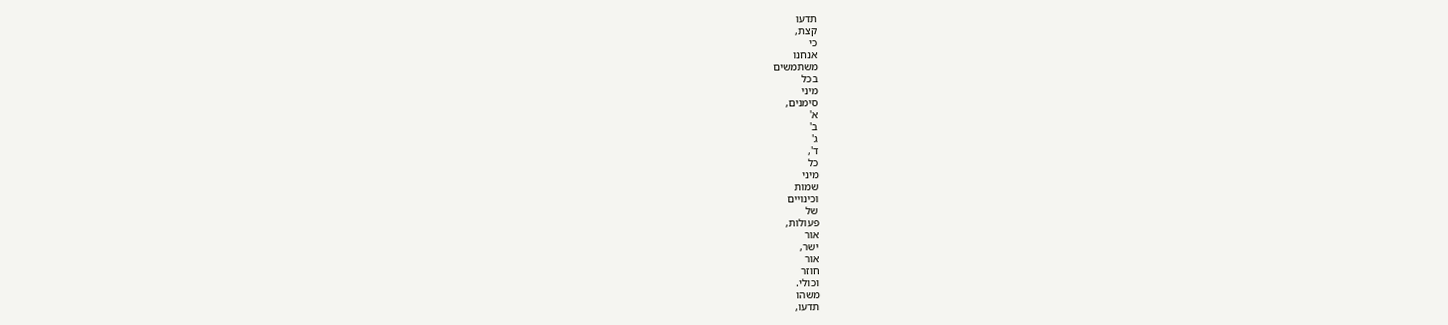תדעו
קצת,
כי
אנחנו
משתמשים
בכל
מיני
סימנים,
א'
ב'
ג'
ד',
כל
מיני
שמות
וכינויים
של
פעולות,
אור
ישר,
אור
חוזר
וכולי.
משהו
תדעו,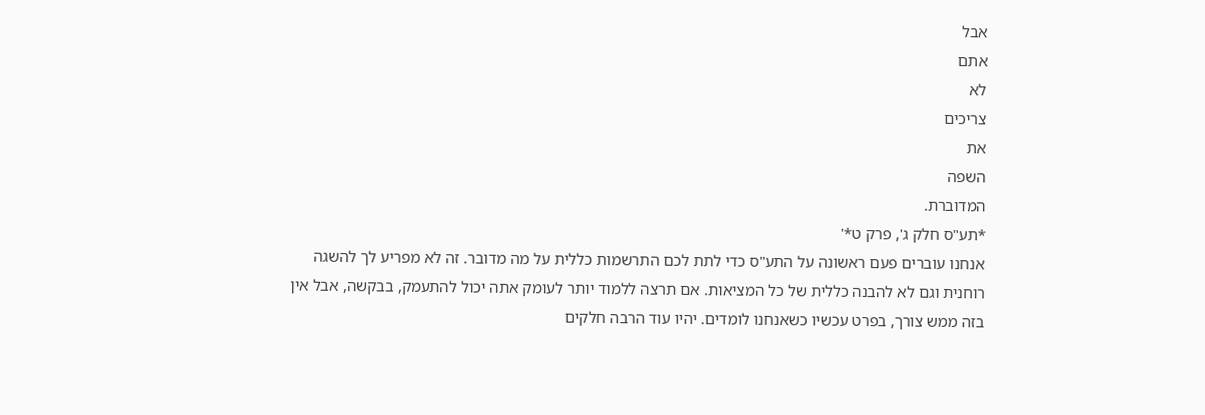אבל
אתם
לא
צריכים
את
השפה
המדוברת.
*תע"ס חלק ג', פרק ט*'
אנחנו עוברים פעם ראשונה על התע"ס כדי לתת לכם התרשמות כללית על מה מדובר. זה לא מפריע לך להשגה רוחנית וגם לא להבנה כללית של כל המציאות. אם תרצה ללמוד יותר לעומק אתה יכול להתעמק, בבקשה, אבל אין בזה ממש צורך, בפרט עכשיו כשאנחנו לומדים. יהיו עוד הרבה חלקים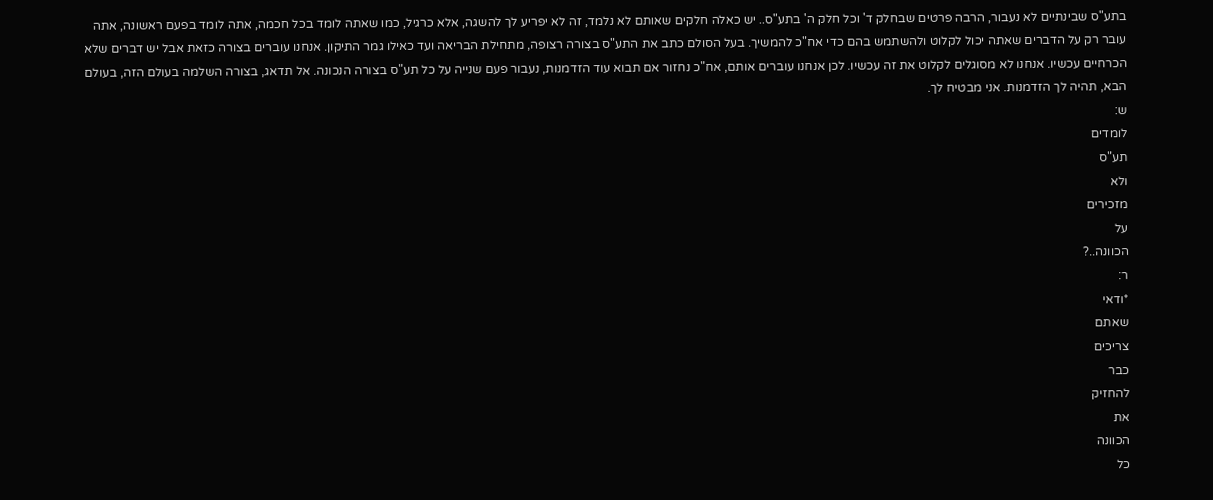בתע"ס שבינתיים לא נעבור, הרבה פרטים שבחלק ד' וכל חלק ה' בתע"ס.. יש כאלה חלקים שאותם לא נלמד, זה לא יפריע לך להשגה, אלא כרגיל, כמו שאתה לומד בכל חכמה, אתה לומד בפעם ראשונה, אתה עובר רק על הדברים שאתה יכול לקלוט ולהשתמש בהם כדי אח"כ להמשיך. בעל הסולם כתב את התע"ס בצורה רצופה, מתחילת הבריאה ועד כאילו גמר התיקון. אנחנו עוברים בצורה כזאת אבל יש דברים שלא הכרחיים עכשיו. אנחנו לא מסוגלים לקלוט את זה עכשיו. לכן אנחנו עוברים אותם, אח"כ נחזור אם תבוא עוד הזדמנות, נעבור פעם שנייה על כל תע"ס בצורה הנכונה. אל תדאג, בצורה השלמה בעולם הזה, בעולם הבא, תהיה לך הזדמנות. אני מבטיח לך.
ש:
לומדים
תע"ס
ולא
מזכירים
על
הכוונה..?
ר:
*ודאי
שאתם
צריכים
כבר
להחזיק
את
הכוונה
כל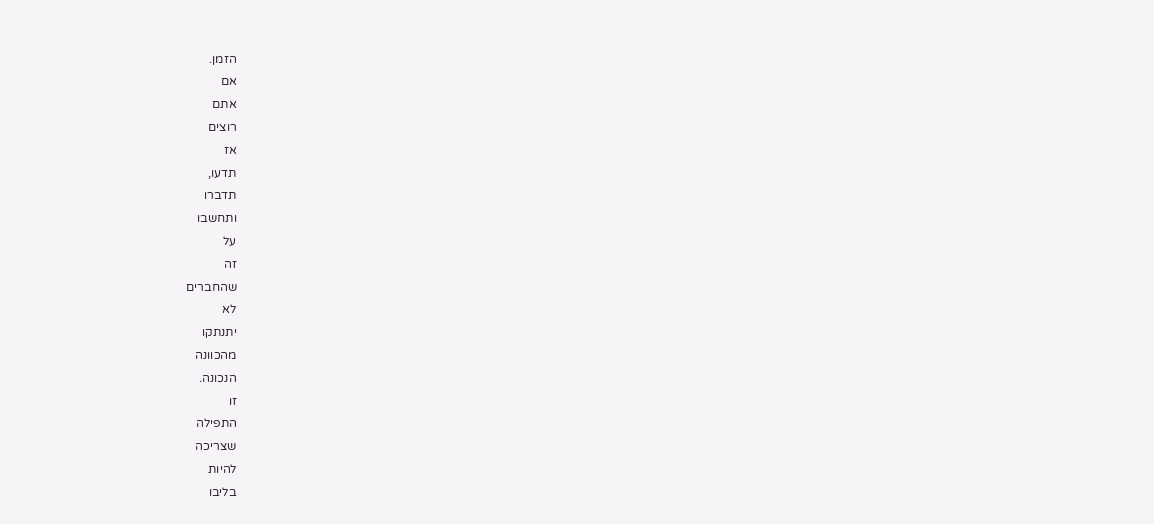הזמן.
אם
אתם
רוצים
אז
תדעו,
תדברו
ותחשבו
על
זה
שהחברים
לא
יתנתקו
מהכוונה
הנכונה.
זו
התפילה
שצריכה
להיות
בליבו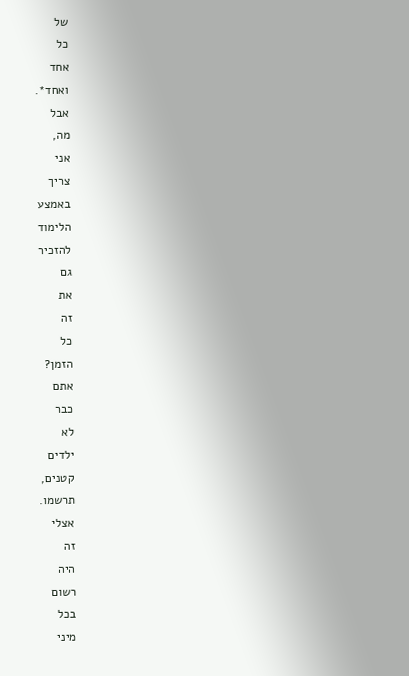של
כל
אחד
ואחד*.
אבל
מה,
אני
צריך
באמצע
הלימוד
להזכיר
גם
את
זה
כל
הזמן?
אתם
כבר
לא
ילדים
קטנים,
תרשמו.
אצלי
זה
היה
רשום
בכל
מיני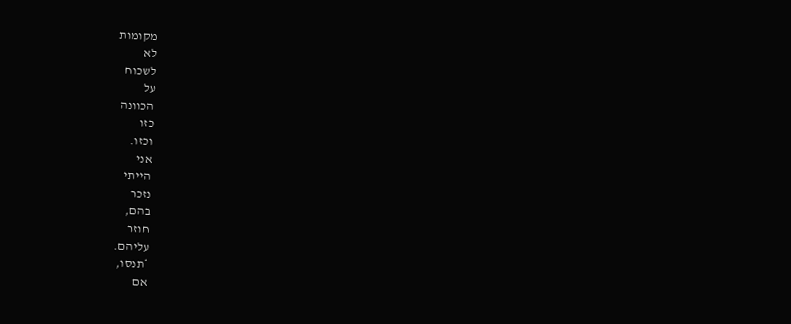מקומות
לא
לשכוח
על
הכוונה
כזו
וכזו.
אני
הייתי
נזכר
בהם,
חוזר
עליהם.
*תנסו,
אם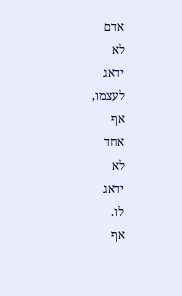אדם
לא
ידאג
לעצמו,
אף
אחד
לא
ידאג
לו.
אף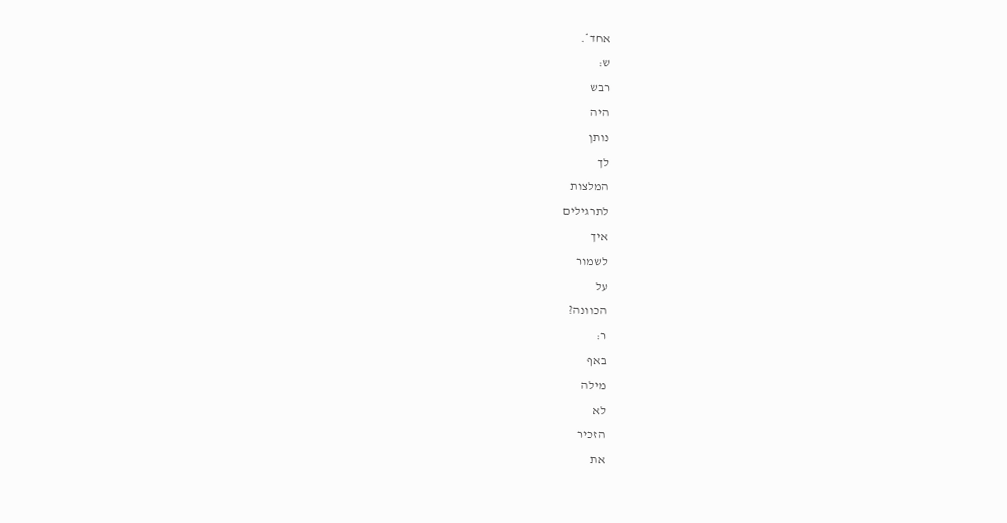אחד*.
ש:
רבש
היה
נותן
לך
המלצות
לתרגילים
איך
לשמור
על
הכוונה?
ר:
באף
מילה
לא
הזכיר
את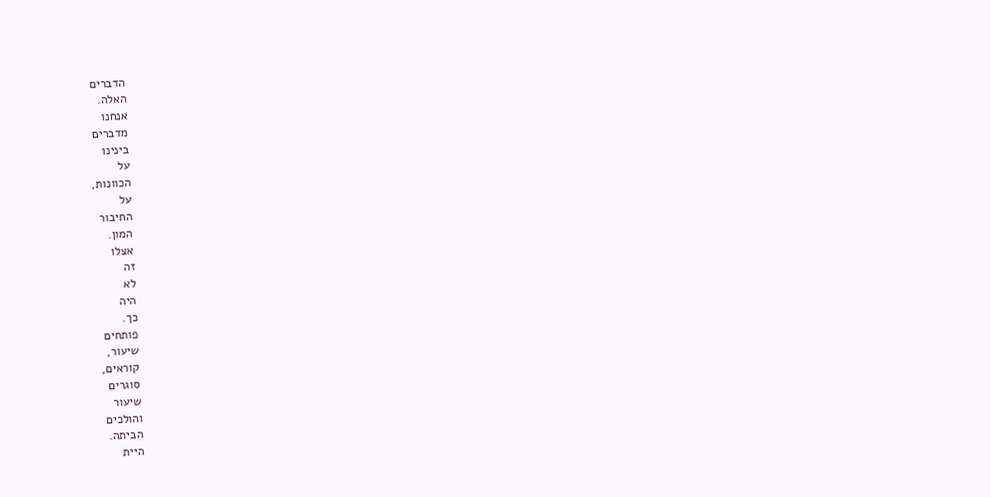הדברים
האלה.
אנחנו
מדברים
בינינו
על
הכוונות,
על
החיבור
המון.
אצלו
זה
לא
היה
כך.
פותחים
שיעור,
קוראים,
סוגרים
שיעור
והולכים
הביתה.
היית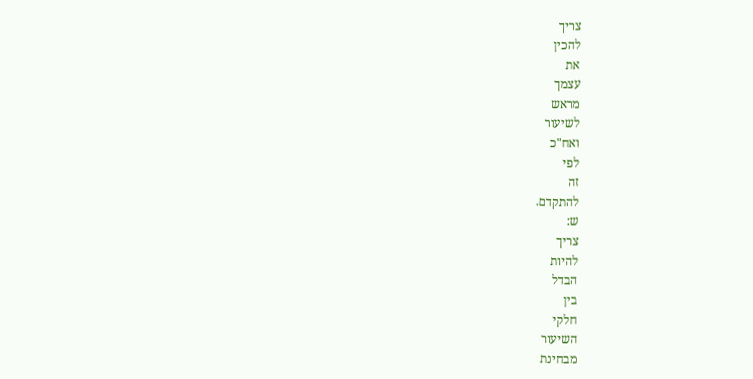צריך
להכין
את
עצמך
מראש
לשיעור
ואח"כ
לפי
זה
להתקדם.
ש:
צריך
להיות
הבדל
בין
חלקי
השיעור
מבחינת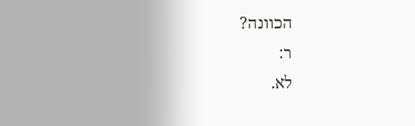הכוונה?
ר:
לא.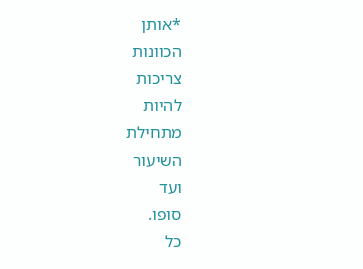*אותן
הכוונות
צריכות
להיות
מתחילת
השיעור
ועד
סופו.
כל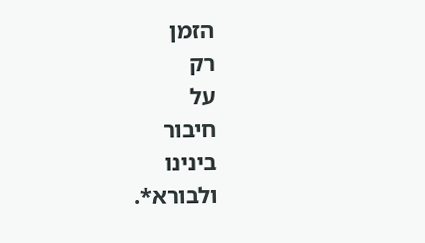הזמן
רק
על
חיבור
בינינו
ולבורא*.